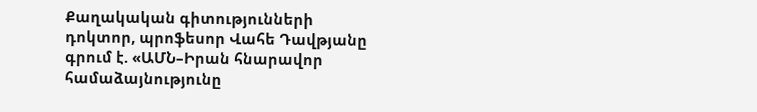Քաղակական գիտությունների դոկտոր, պրոֆեսոր Վահե Դավթյանը գրում է. «ԱՄՆ–Իրան հնարավոր համաձայնությունը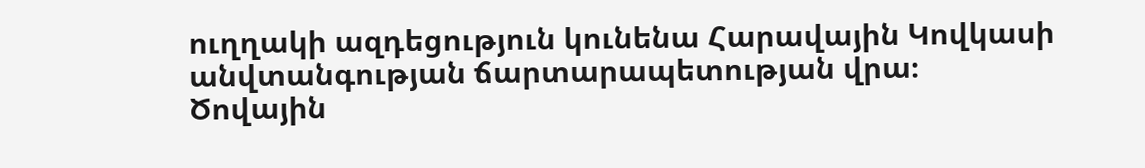ուղղակի ազդեցություն կունենա Հարավային Կովկասի անվտանգության ճարտարապետության վրա։
Ծովային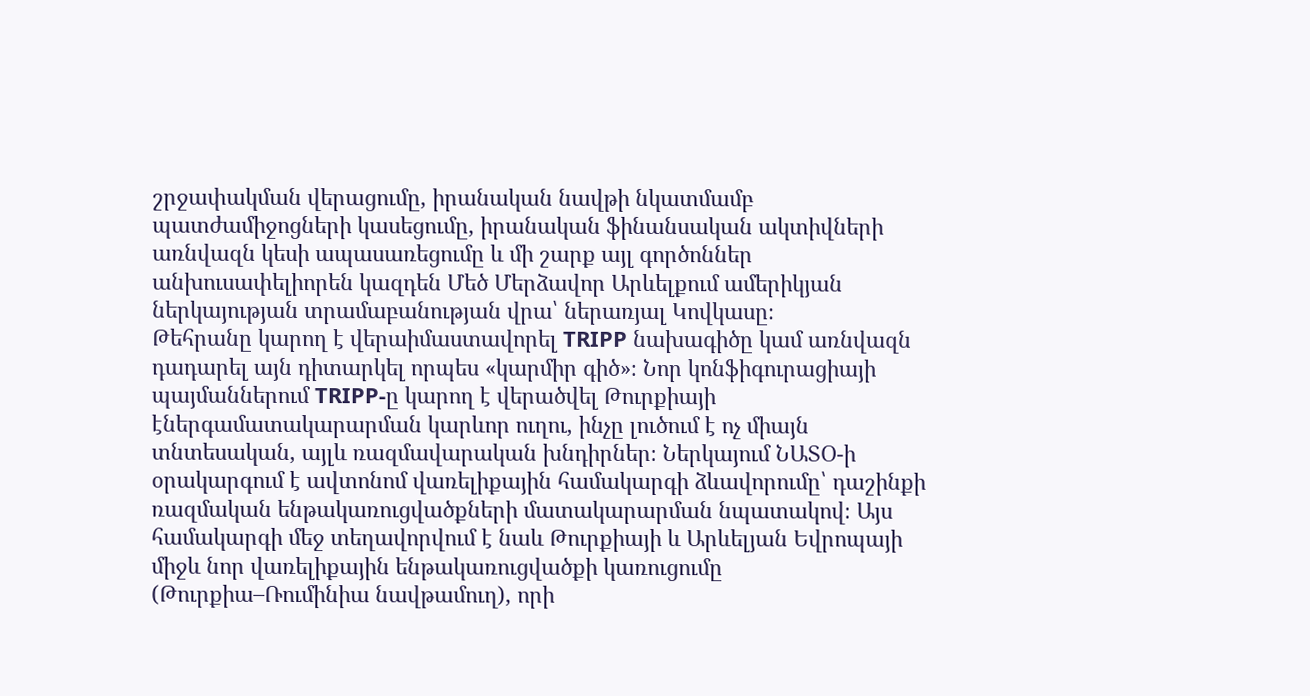շրջափակման վերացումը, իրանական նավթի նկատմամբ պատժամիջոցների կասեցումը, իրանական ֆինանսական ակտիվների առնվազն կեսի ապասառեցումը և մի շարք այլ գործոններ անխուսափելիորեն կազդեն Մեծ Մերձավոր Արևելքում ամերիկյան ներկայության տրամաբանության վրա՝ ներառյալ Կովկասը։
Թեհրանը կարող է վերաիմաստավորել TRIPP նախագիծը կամ առնվազն դադարել այն դիտարկել որպես «կարմիր գիծ»։ Նոր կոնֆիգուրացիայի պայմաններում TRIPP-ը կարող է վերածվել Թուրքիայի էներգամատակարարման կարևոր ուղու, ինչը լուծում է ոչ միայն տնտեսական, այլև ռազմավարական խնդիրներ։ Ներկայում ՆԱՏՕ-ի օրակարգում է ավտոնոմ վառելիքային համակարգի ձևավորումը՝ դաշինքի ռազմական ենթակառուցվածքների մատակարարման նպատակով։ Այս համակարգի մեջ տեղավորվում է նաև Թուրքիայի և Արևելյան Եվրոպայի միջև նոր վառելիքային ենթակառուցվածքի կառուցումը (Թուրքիա–Ռումինիա նավթամուղ), որի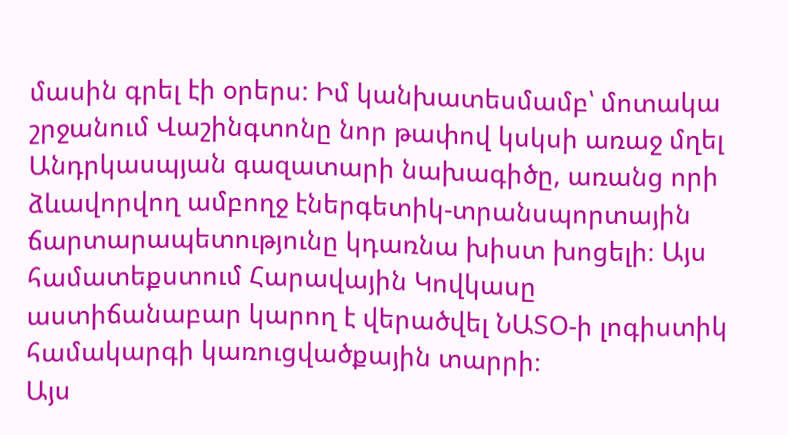մասին գրել էի օրերս: Իմ կանխատեսմամբ՝ մոտակա շրջանում Վաշինգտոնը նոր թափով կսկսի առաջ մղել Անդրկասպյան գազատարի նախագիծը, առանց որի ձևավորվող ամբողջ էներգետիկ-տրանսպորտային ճարտարապետությունը կդառնա խիստ խոցելի։ Այս համատեքստում Հարավային Կովկասը աստիճանաբար կարող է վերածվել ՆԱՏՕ-ի լոգիստիկ համակարգի կառուցվածքային տարրի։
Այս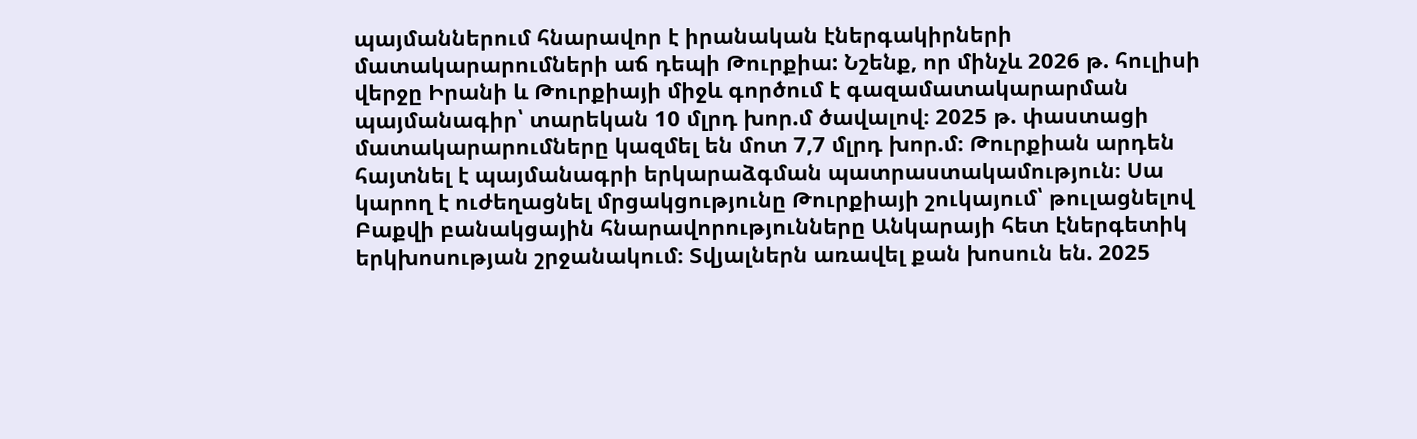պայմաններում հնարավոր է իրանական էներգակիրների մատակարարումների աճ դեպի Թուրքիա: Նշենք, որ մինչև 2026 թ. հուլիսի վերջը Իրանի և Թուրքիայի միջև գործում է գազամատակարարման պայմանագիր՝ տարեկան 10 մլրդ խոր.մ ծավալով։ 2025 թ. փաստացի մատակարարումները կազմել են մոտ 7,7 մլրդ խոր.մ։ Թուրքիան արդեն հայտնել է պայմանագրի երկարաձգման պատրաստակամություն։ Սա կարող է ուժեղացնել մրցակցությունը Թուրքիայի շուկայում՝ թուլացնելով Բաքվի բանակցային հնարավորությունները Անկարայի հետ էներգետիկ երկխոսության շրջանակում։ Տվյալներն առավել քան խոսուն են. 2025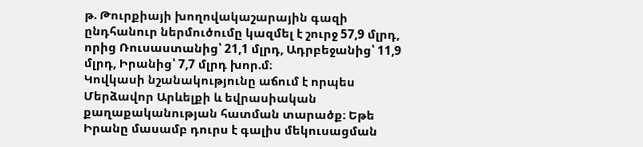թ. Թուրքիայի խողովակաշարային գազի ընդհանուր ներմուծումը կազմել է շուրջ 57,9 մլրդ, որից Ռուսաստանից՝ 21,1 մլրդ, Ադրբեջանից՝ 11,9 մլրդ, Իրանից՝ 7,7 մլրդ խոր.մ։
Կովկասի նշանակությունը աճում է որպես Մերձավոր Արևելքի և եվրասիական քաղաքականության հատման տարածք։ Եթե Իրանը մասամբ դուրս է գալիս մեկուսացման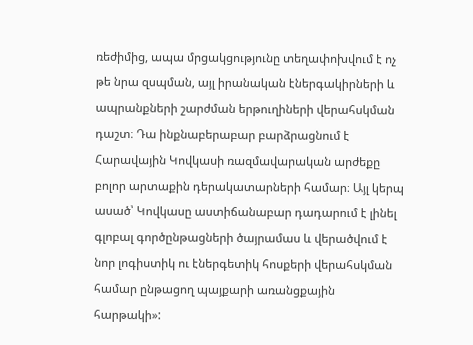ռեժիմից, ապա մրցակցությունը տեղափոխվում է ոչ թե նրա զսպման, այլ իրանական էներգակիրների և ապրանքների շարժման երթուղիների վերահսկման դաշտ։ Դա ինքնաբերաբար բարձրացնում է Հարավային Կովկասի ռազմավարական արժեքը բոլոր արտաքին դերակատարների համար։ Այլ կերպ ասած՝ Կովկասը աստիճանաբար դադարում է լինել գլոբալ գործընթացների ծայրամաս և վերածվում է նոր լոգիստիկ ու էներգետիկ հոսքերի վերահսկման համար ընթացող պայքարի առանցքային հարթակի»: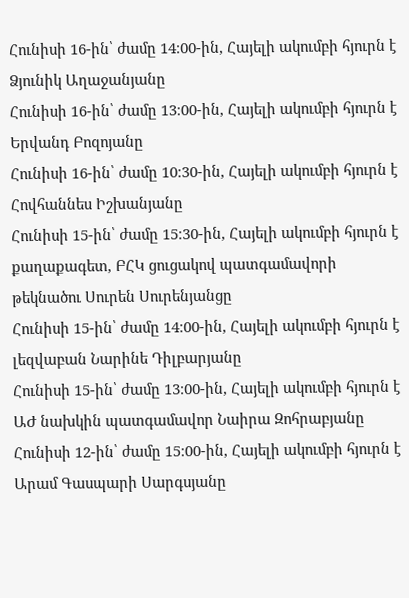Հունիսի 16-ին՝ ժամը 14։00-ին, Հայելի ակումբի հյուրն է Ձյունիկ Աղաջանյանը
Հունիսի 16-ին՝ ժամը 13։00-ին, Հայելի ակումբի հյուրն է Երվանդ Բոզոյանը
Հունիսի 16-ին՝ ժամը 10։30-ին, Հայելի ակումբի հյուրն է Հովհաննես Իշխանյանը
Հունիսի 15-ին՝ ժամը 15։30-ին, Հայելի ակումբի հյուրն է քաղաքագետ, ԲՀԿ ցուցակով պատգամավորի թեկնածու Սուրեն Սուրենյանցը
Հունիսի 15-ին՝ ժամը 14։00-ին, Հայելի ակումբի հյուրն է լեզվաբան Նարինե Դիլբարյանը
Հունիսի 15-ին՝ ժամը 13։00-ին, Հայելի ակումբի հյուրն է ԱԺ նախկին պատգամավոր Նաիրա Զոհրաբյանը
Հունիսի 12-ին՝ ժամը 15։00-ին, Հայելի ակումբի հյուրն է Արամ Գասպարի Սարգսյանը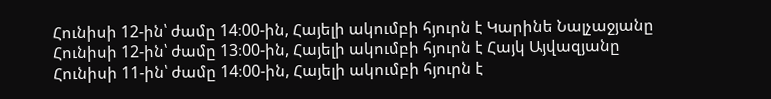Հունիսի 12-ին՝ ժամը 14։00-ին, Հայելի ակումբի հյուրն է Կարինե Նալչաջյանը
Հունիսի 12-ին՝ ժամը 13։00-ին, Հայելի ակումբի հյուրն է Հայկ Այվազյանը
Հունիսի 11-ին՝ ժամը 14։00-ին, Հայելի ակումբի հյուրն է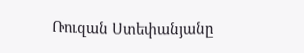Ռուզան Ստեփանյանը